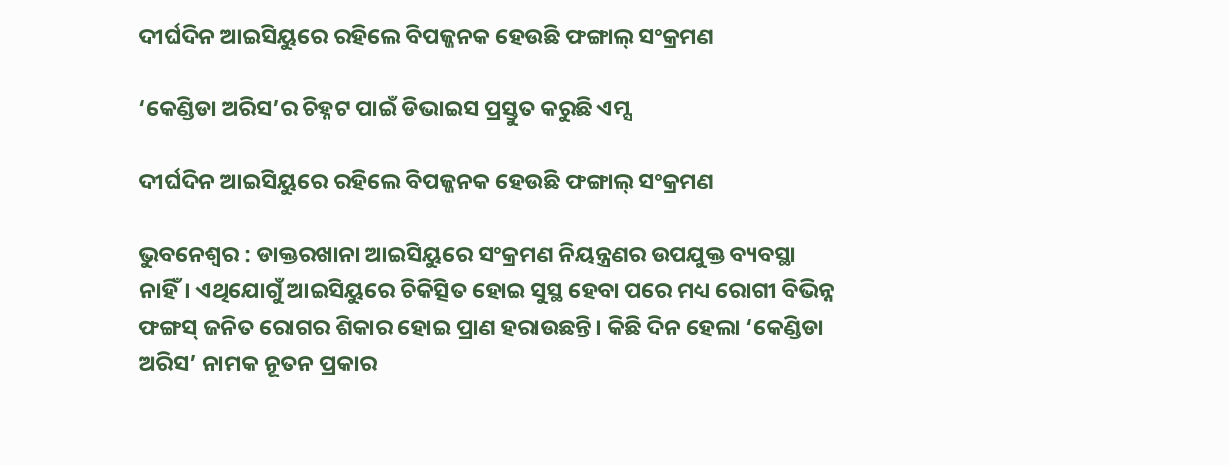ଦୀର୍ଘଦିନ ଆଇସିୟୁରେ ରହିଲେ ବିପଜ୍ଜନକ ହେଉଛି ଫଙ୍ଗାଲ୍ ସଂକ୍ରମଣ

‘କେଣ୍ଡିଡା ଅରିସ’ର ଚିହ୍ନଟ ପାଇଁ ଡିଭାଇସ ପ୍ରସ୍ତୁତ କରୁଛି ଏମ୍ସ

ଦୀର୍ଘଦିନ ଆଇସିୟୁରେ ରହିଲେ ବିପଜ୍ଜନକ ହେଉଛି ଫଙ୍ଗାଲ୍ ସଂକ୍ରମଣ

ଭୁବନେଶ୍ବର : ଡାକ୍ତରଖାନା ଆଇସିୟୁରେ ସଂକ୍ରମଣ ନିୟନ୍ତ୍ରଣର ଉପଯୁକ୍ତ ବ୍ୟବସ୍ଥା ନାହିଁ। ଏଥିଯୋଗୁଁ ଆଇସିୟୁରେ ଚିକିତ୍ସିତ ହୋଇ ସୁସ୍ଥ ହେବା ପରେ ମଧ୍ୟ ରୋଗୀ ବିଭିନ୍ନ ଫଙ୍ଗସ୍‌ ଜନିତ ରୋଗର ଶିକାର ହୋଇ ପ୍ରାଣ ହରାଉଛନ୍ତି। କିଛି ଦିନ ହେଲା ‘କେଣ୍ଡିଡା ଅରିସ’ ନାମକ ନୂତନ ପ୍ରକାର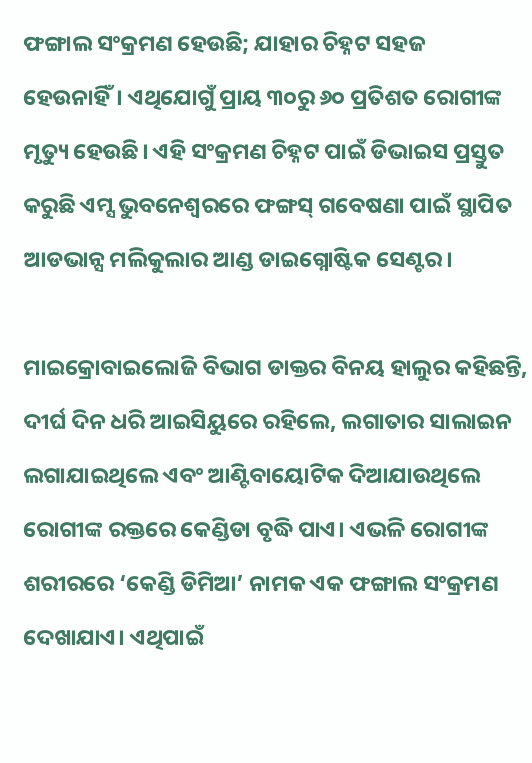ଫଙ୍ଗାଲ ସଂକ୍ରମଣ ହେଉଛି; ଯାହାର ଚିହ୍ନଟ ସହଜ ହେଉନାହିଁ। ଏଥିଯୋଗୁଁ ପ୍ରାୟ ୩୦ରୁ ୬୦ ପ୍ରତିଶତ ରୋଗୀଙ୍କ ମୃତ୍ୟୁ ହେଉଛି। ଏହି ସଂକ୍ରମଣ ଚିହ୍ନଟ ପାଇଁ ଡିଭାଇସ ପ୍ରସ୍ତୁତ କରୁଛି ଏମ୍ସ ଭୁବନେଶ୍ବରରେ ଫଙ୍ଗସ୍‌ ଗବେଷଣା ପାଇଁ ସ୍ଥାପିତ ଆଡଭାନ୍ସ ମଲିକୁଲାର ଆଣ୍ଡ ଡାଇଗ୍ନୋଷ୍ଟିକ ସେଣ୍ଟର।

ମାଇକ୍ରୋବାଇଲୋଜି ବିଭାଗ ଡାକ୍ତର ବିନୟ ହାଲୁର କହିଛନ୍ତି, ଦୀର୍ଘ ଦିନ ଧରି ଆଇସିୟୁରେ ରହିଲେ, ଲଗାତାର ସାଲାଇନ ଲଗାଯାଇଥିଲେ ଏବଂ ଆଣ୍ଟିବାୟୋଟିକ ଦିଆଯାଉଥିଲେ ରୋଗୀଙ୍କ ରକ୍ତରେ କେଣ୍ଡିଡା ବୃଦ୍ଧି ପାଏ। ଏଭଳି ରୋଗୀଙ୍କ ଶରୀରରେ ‘କେଣ୍ଡି ଡିମିଆ’ ନାମକ ଏକ ଫଙ୍ଗାଲ ସଂକ୍ରମଣ ଦେଖାଯାଏ। ଏଥିପାଇଁ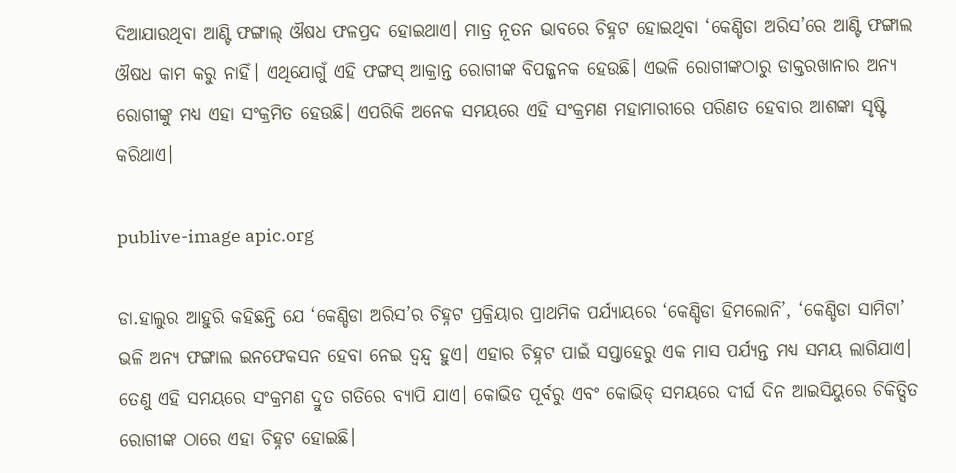ଦିଆଯାଉଥିବା ଆଣ୍ଟି ଫଙ୍ଗାଲ୍‌ ଔଷଧ ଫଳପ୍ରଦ ହୋଇଥାଏ। ମାତ୍ର ନୂତନ ଭାବରେ ଚିହ୍ନଟ ହୋଇଥିବା ‘କେଣ୍ଡିଡା ଅରିସ’ରେ ଆଣ୍ଟି ଫଙ୍ଗାଲ ଔଷଧ କାମ କରୁ ନାହିଁ। ଏଥିଯୋଗୁଁ ଏହି ଫଙ୍ଗସ୍‌ ଆକ୍ରାନ୍ତ ରୋଗୀଙ୍କ ବିପଜ୍ଜନକ ହେଉଛି। ଏଭଳି ରୋଗୀଙ୍କଠାରୁ ଡାକ୍ତରଖାନାର ଅନ୍ୟ ରୋଗୀଙ୍କୁ ମଧ୍ୟ ଏହା ସଂକ୍ରମିତ ହେଉଛି। ଏପରିକି ଅନେକ ସମୟରେ ଏହି ସଂକ୍ରମଣ ମହାମାରୀରେ ପରିଣତ ହେବାର ଆଶଙ୍କା ସୃଷ୍ଟି କରିଥାଏ।

publive-image apic.org

ଡା.ହାଲୁର ଆହୁରି କହିଛନ୍ତି ଯେ ‘କେଣ୍ଡିଡା ଅରିସ’ର ଚିହ୍ନଟ ପ୍ରକ୍ରିୟାର ପ୍ରାଥମିକ ପର୍ଯ୍ୟାୟରେ ‘କେଣ୍ଡିଡା ହିମଲୋନି’, ‘କେଣ୍ଡିଡା ସାମିଟା’ ଭଳି ଅନ୍ୟ ଫଙ୍ଗାଲ ଇନଫେକସନ ହେବା ନେଇ ଦ୍ବନ୍ଦ୍ବ ହୁଏ। ଏହାର ଚିହ୍ନଟ ପାଇଁ ସପ୍ତାହେରୁ ଏକ ମାସ ପର୍ଯ୍ୟନ୍ତ ମଧ୍ୟ ସମୟ ଲାଗିଯାଏ। ତେଣୁ ଏହି ସମୟରେ ସଂକ୍ରମଣ ଦ୍ରୁତ ଗତିରେ ବ୍ୟାପି ଯାଏ। କୋଭିଡ ପୂର୍ବରୁ ଏବଂ କୋଭିଡ୍‌ ସମୟରେ ଦୀର୍ଘ ଦିନ ଆଇସିୟୁରେ ଚିକିତ୍ସିତ ରୋଗୀଙ୍କ ଠାରେ ଏହା ଚିହ୍ନଟ ହୋଇଛି।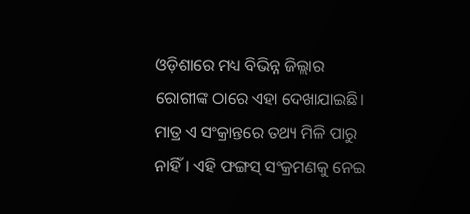ଓଡ଼ିଶାରେ ମଧ୍ୟ ବିଭିନ୍ନ ଜିଲ୍ଲାର ରୋଗୀଙ୍କ ଠାରେ ଏହା ଦେଖାଯାଇଛି। ମାତ୍ର ଏ ସଂକ୍ରାନ୍ତରେ ତଥ୍ୟ ମିଳି ପାରୁ ନାହିଁ। ଏହି ଫଙ୍ଗସ୍‌ ସଂକ୍ରମଣକୁ ନେଇ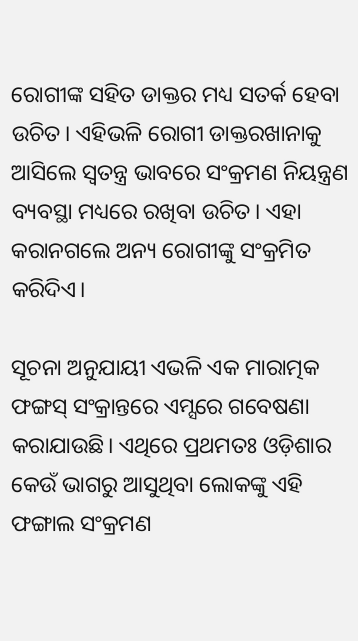ରୋଗୀଙ୍କ ସହିତ ଡାକ୍ତର ମଧ୍ୟ ସତର୍କ ହେବା ଉଚିତ। ଏହିଭଳି ରୋଗୀ ଡାକ୍ତରଖାନାକୁ ଆସିଲେ ସ୍ବତନ୍ତ୍ର ଭାବରେ ସଂକ୍ରମଣ ନିୟନ୍ତ୍ରଣ ବ୍ୟବସ୍ଥା ମଧ୍ୟରେ ରଖିବା ଉଚିତ। ଏହା କରାନଗଲେ ଅନ୍ୟ ରୋଗୀଙ୍କୁ ସଂକ୍ରମିତ କରିଦିଏ।

ସୂଚନା ଅନୁଯାୟୀ ଏଭଳି ଏକ ମାରାତ୍ମକ ଫଙ୍ଗସ୍‌ ସଂକ୍ରାନ୍ତରେ ଏମ୍ସରେ ଗବେଷଣା କରାଯାଉଛି। ଏଥିରେ ପ୍ରଥମତଃ ଓଡ଼ିଶାର କେଉଁ ଭାଗରୁ ଆସୁଥିବା ଲୋକଙ୍କୁ ଏହି ଫଙ୍ଗାଲ ସଂକ୍ରମଣ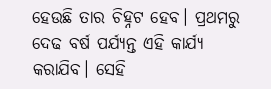ହେଉଛି ତାର ଚିହ୍ନଟ ହେବ। ପ୍ରଥମରୁ ଦେଢ ବର୍ଷ ପର୍ଯ୍ୟନ୍ତ ଏହି କାର୍ଯ୍ୟ କରାଯିବ। ସେହି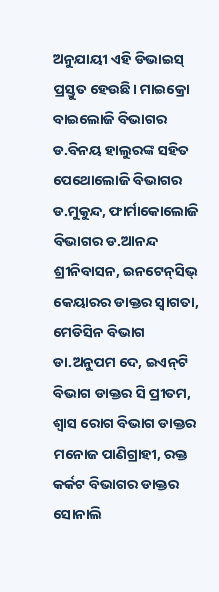ଅନୁଯାୟୀ ଏହି ଡିଭାଇସ୍‌ ପ୍ରସ୍ତୁତ ହେଉଛି। ମାଇକ୍ରୋ ବାଇଲୋଜି ବିଭାଗର ଡ.ବିନୟ ହାଲୁରଙ୍କ ସହିତ ପେଥୋଲୋଜି ବିଭାଗର ଡ.ମୁକୁନ୍ଦ, ଫାର୍ମାକୋଲୋଜି ବିଭାଗର ଡ.ଆନନ୍ଦ ଶ୍ରୀନିବାସନ, ଇନଟେନ୍‌ସିଭ୍‌ କେୟାରର ଡାକ୍ତର ସ୍ବାଗତା, ମେଡିସିନ ବିଭାଗ ଡା.ଅନୁପମ ଦେ, ଇଏନ୍‌ଟି ବିଭାଗ ଡାକ୍ତର ସି ପ୍ରୀତମ, ଶ୍ବାସ ରୋଗ ବିଭାଗ ଡାକ୍ତର ମନୋଜ ପାଣିଗ୍ରାହୀ, ରକ୍ତ କର୍କଟ ବିଭାଗର ଡାକ୍ତର ସୋନାଲି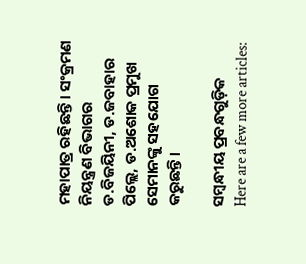ମହାପାତ୍ର ରହିଛନ୍ତି। ସଂକ୍ରମଣ ନିୟନ୍ତ୍ରଣ ବିଭାଗର ଡ.ବିଜୟିନୀ, ଡ.ଜବାହାର ପିଲ୍ଲେ, ଡ.ଅଶୋକ ପ୍ରମୁଖ ସେମାନଙ୍କୁ ସହଯୋଗ କରୁଛନ୍ତି।

ସମ୍ବନ୍ଧୀୟ ପ୍ରବନ୍ଧଗୁଡ଼ିକ
Here are a few more articles: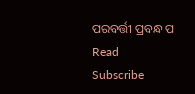ପରବର୍ତ୍ତୀ ପ୍ରବନ୍ଧ ପ Read
Subscribe